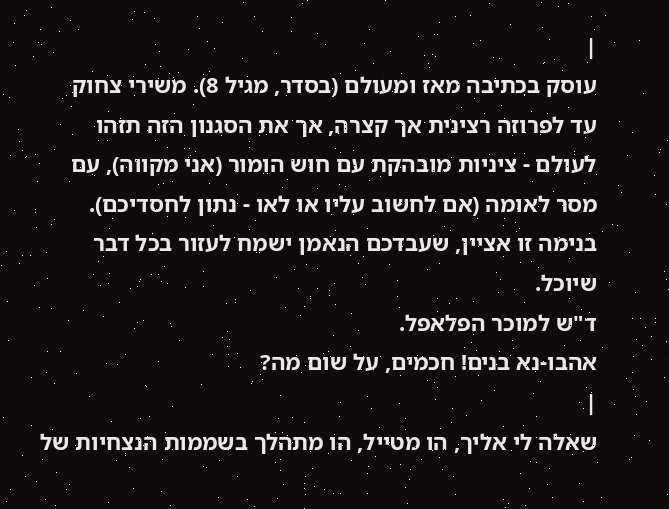|
עוסק בכתיבה מאז ומעולם (בסדר, מגיל 8). משירי צחוק
עד לפרוזה רצינית אך קצרה, אך את הסגנון הזה תזהו
לעולם - ציניות מובהקת עם חוש הומור (אני מקווה), עם
מסר לאומה (אם לחשוב עליו או לאו - נתון לחסדיכם).
בנימה זו אציין, שעבדכם הנאמן ישמח לעזור בכל דבר
שיוכל.
ד"ש למוכר הפלאפל.
אהבו-נא בנים! חכמים, על שום מה?
|
שאלה לי אליך, הו מטייל, הו מתהלך בשממות הנצחיות של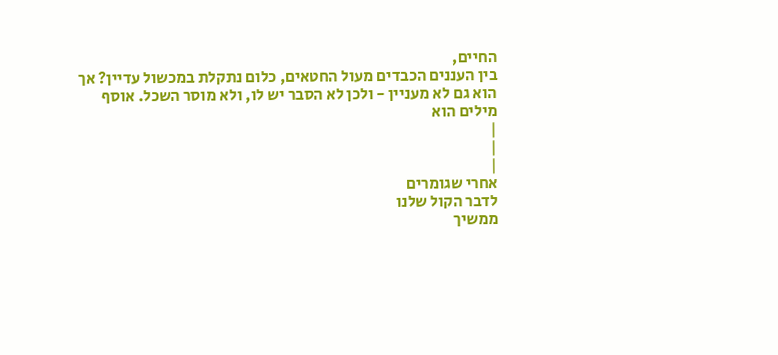החיים,
בין העננים הכבדים מעול החטאים, כלום נתקלת במכשול עדיין? אך
הוא גם לא מעניין - ולכן לא הסבר יש לו, ולא מוסר השכל. אוסף
מילים הוא
|
|
|
אחרי שגומרים
לדבר הקול שלנו
ממשיך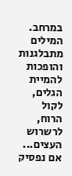במרחב.
המילים מתבלגנות
והופכות להמיית
הגלים, לקול
הרוח, לרשרוש
העצים...
אם נפסיק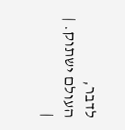לדבר,
העולם ישתוק. |
|